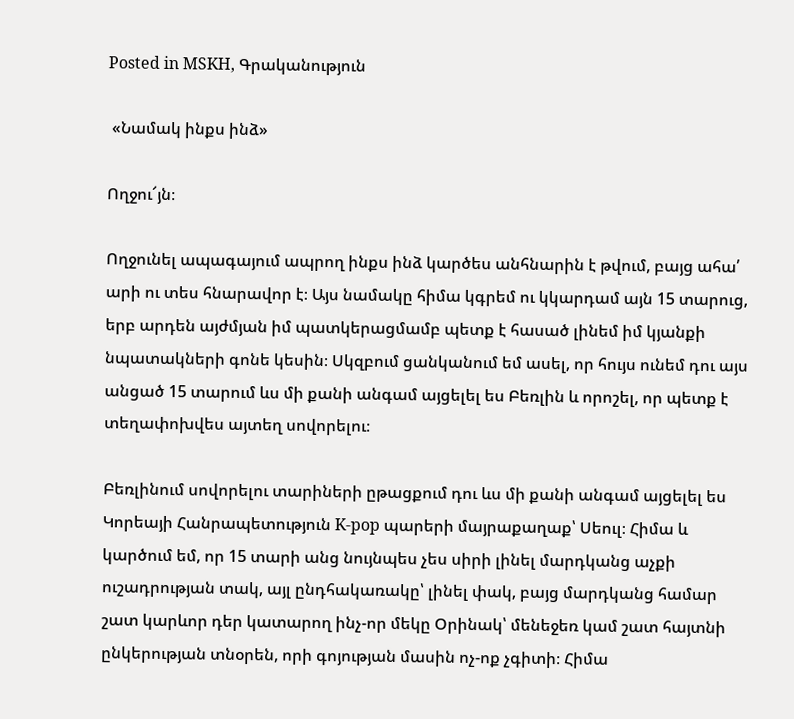Posted in MSKH, Գրականություն

 «Նամակ ինքս ինձ»

Ողջու՜յն։

Ողջունել ապագայում ապրող ինքս ինձ կարծես անհնարին է թվում, բայց ահա՛ արի ու տես հնարավոր է։ Այս նամակը հիմա կգրեմ ու կկարդամ այն 15 տարուց, երբ արդեն այժմյան իմ պատկերացմամբ պետք է հասած լինեմ իմ կյանքի նպատակների գոնե կեսին։ Սկզբում ցանկանում եմ ասել, որ հույս ունեմ դու այս անցած 15 տարում ևս մի քանի անգամ այցելել ես Բեռլին և որոշել, որ պետք է տեղափոխվես այտեղ սովորելու։

Բեռլինում սովորելու տարիների ըթացքում դու ևս մի քանի անգամ այցելել ես Կորեայի Հանրապետություն K-pop պարերի մայրաքաղաք՝ Սեուլ։ Հիմա և կարծում եմ, որ 15 տարի անց նույնպես չես սիրի լինել մարդկանց աչքի ուշադրության տակ, այլ ընդհակառակը՝ լինել փակ, բայց մարդկանց համար շատ կարևոր դեր կատարող ինչ-որ մեկը Օրինակ՝ մենեջեռ կամ շատ հայտնի ընկերության տնօրեն, որի գոյության մասին ոչ-ոք չգիտի։ Հիմա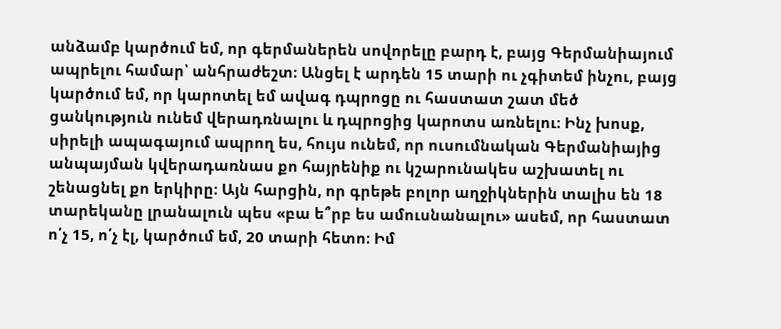անձամբ կարծում եմ, որ գերմաներեն սովորելը բարդ է, բայց Գերմանիայում ապրելու համար՝ անհրաժեշտ։ Անցել է արդեն 15 տարի ու չգիտեմ ինչու, բայց կարծում եմ, որ կարոտել եմ ավագ դպրոցը ու հաստատ շատ մեծ ցանկություն ունեմ վերադռնալու և դպրոցից կարոտս առնելու։ Ինչ խոսք, սիրելի ապագայում ապրող ես, հույս ունեմ, որ ուսումնական Գերմանիայից անպայման կվերադառնաս քո հայրենիք ու կշարունակես աշխատել ու շենացնել քո երկիրը։ Այն հարցին, որ գրեթե բոլոր աղջիկներին տալիս են 18 տարեկանը լրանալուն պես «բա ե՞րբ ես ամուսնանալու» ասեմ, որ հաստատ ո՛չ 15, ո՛չ էլ, կարծում եմ, 20 տարի հետո։ Իմ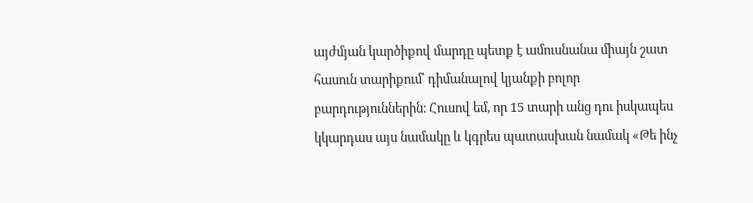այժմյան կարծիքով մարդը պետք է ամուսնանա միայն շատ հասուն տարիքում՝ դիմանալով կյանքի բոլոր բարդություններին։ Հուսով եմ, որ 15 տարի անց դու իսկապես կկարդաս այս նամակը և կգրես պատասխան նամակ «Թե ինչ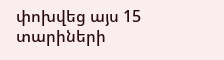փոխվեց այս 15 տարիների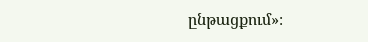ընթացքում»։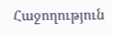Հաջողություն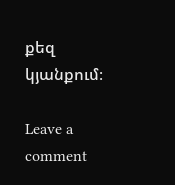քեզ կյանքում։

Leave a comment